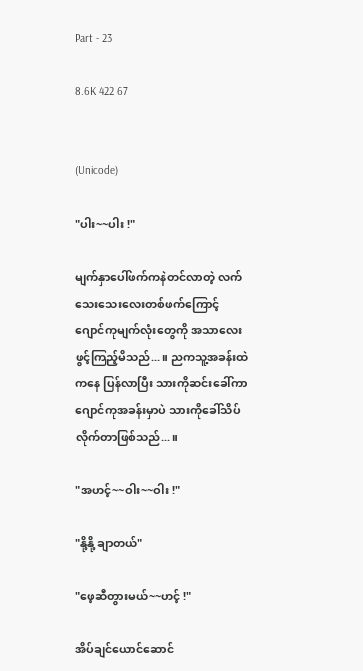Part - 23

8.6K 422 67


(Unicode)

"ပါး~~ပါး !"

မျက်နှာပေါ်ဖက်ကနဲတင်လာတဲ့ လက်သေးသေးလေးတစ်ဖက်ကြောင့် ဂျောင်ကုမျက်လုံးတွေကို အသာလေးဖွင့်ကြည့်မိသည်...။ ညကသူ့အခန်းထဲကနေ ပြန်လာပြီး သားကိုဆင်းခေါ်ကာ ဂျောင်ကုအခန်းမှာပဲ သားကိုခေါ်သိပ်လိုက်တာဖြစ်သည်...။

"အဟင့်~~ဝါး~~ဝါး !"

"နို့နို့ ချာတယ်"

"ဖေ့ဆီတွားမယ်~~ဟင့် !"

အိပ်ချင်ယောင်ဆောင်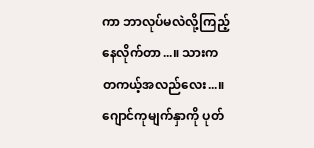ကာ ဘာလုပ်မလဲလို့ကြည့်နေလိုက်တာ...။ သားက တကယ့်အလည်လေး...။ ဂျောင်ကုမျက်နှာကို ပုတ်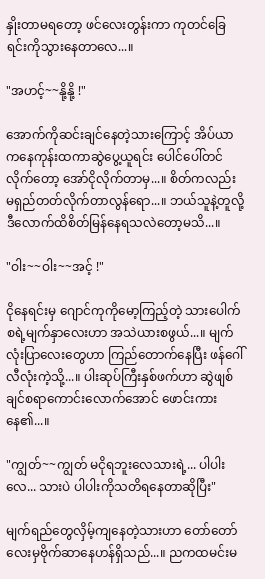နှိုးတာမရတော့ ဖင်လေးတွန်းကာ ကုတင်ခြေရင်းကိုသွားနေတာလေ...။

"အဟင့်~~နို့နို့ !"

အောက်ကိုဆင်းချင်နေတဲ့သားကြောင့် အိပ်ယာကနေကုန်းထကာဆွဲပွေ့ယူရင်း ပေါင်ပေါ်တင်လိုက်တော့ အော်ငိုလိုက်တာမှ...။ စိတ်ကလည်း မရှည်တတ်လိုက်တာလွန်ရော...။ ဘယ်သူနဲ့တူလို့ ဒီလောက်ထိစိတ်မြန်နေရသလဲတော့မသိ...။

"ဝါး~~ဝါး~~အင့် !"

ငိုနေရင်းမှ ဂျောင်ကုကိုမော့ကြည့်တဲ့ သားပေါက်စရဲ့မျက်နှာလေးဟာ အသဲယားစဖွယ်...။ မျက်လုံးပြာလေးတွေဟာ ကြည်တောက်နေပြီး ဖန်ဂေါ်လီလုံးကဲ့သို့...။ ပါးဆုပ်ကြီးနှစ်ဖက်ဟာ ဆွဲဖျစ်ချင်စရာကောင်းလောက်အောင် ဖောင်းကားနေ၏...။

"ကျွတ်~~ကျွတ် မငိုရဘူးလေသားရဲ့... ပါပါးလေ... သားပဲ ပါပါးကိုသတိရနေတာဆိုပြီး"

မျက်ရည်တွေလှိမ့်ကျနေတဲ့သားဟာ တော်တော်လေးမှဗိုက်ဆာနေဟန်ရှိသည်...။ ညကထမင်းမ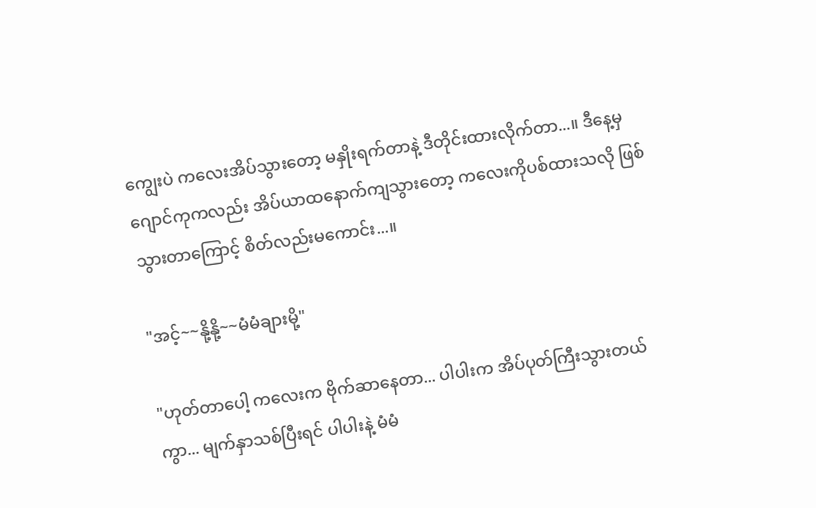ကျွေးပဲ ကလေးအိပ်သွားတော့ မနှိုးရက်တာနဲ့ ဒီတိုင်းထားလိုက်တာ...။ ဒီနေ့မှ ဂျောင်ကုကလည်း အိပ်ယာထနောက်ကျသွားတော့ ကလေးကိုပစ်ထားသလို ဖြစ်သွားတာကြောင့် စိတ်လည်းမကောင်း...။

"အင့်~~နို့နို့~~မံမံချားမို့"

"ဟုတ်တာပေါ့ ကလေးက ဗိုက်ဆာနေတာ... ပါပါးက အိပ်ပုတ်ကြီးသွားတယ်ကွာ... မျက်နှာသစ်ပြီးရင် ပါပါးနဲ့ မံမံ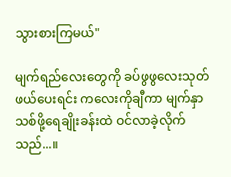သွားစားကြမယ်"

မျက်ရည်လေးတွေကို ခပ်ဖွဖွလေးသုတ်ဖယ်ပေးရင်း ကလေးကိုချီကာ မျက်နှာသစ်ဖို့ရေချိုးခန်းထဲ ဝင်လာခဲ့လိုက်သည်...။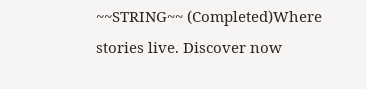~~STRING~~ (Completed)Where stories live. Discover now